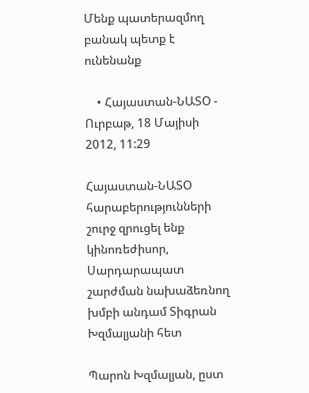Մենք պատերազմող բանակ պետք է ունենանք

    • Հայաստան-ՆԱՏՕ - Ուրբաթ, 18 Մայիսի 2012, 11:29

Հայաստան-ՆԱՏՕ հարաբերությունների շուրջ զրուցել ենք կինոռեժիսոր, Սարդարապատ շարժման նախաձեռնող խմբի անդամ Տիգրան Խզմալյանի հետ

Պարոն Խզմալյան, ըստ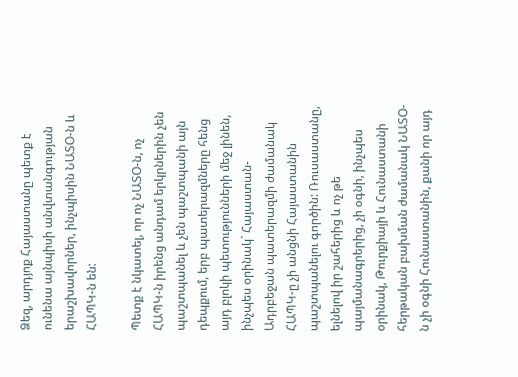Ձեզ, արդյոք Հայաստանը պետք է ունենա այնպիսի անվտանգության երաշխավորներ, ինչպիսին ՆԱՏՕ-ն և ՀԱՊԿ-ն են:

Պետք է նկատել, որ ոչ ՆԱՏՕ-ն, ոչ ՀԱՊԿ-ն իրենց անդամ երկրներին չեն պաշտպանել և չեն պաշտպանի այն դեպքում, երբ պատերազմները հենց այդ բլոկի պետությունների մեջ լինեն, ինչպես օրինակ` Հայաստան-Ադրբեջան պատերազմի ժամանակ ՀԱՊԿ-ը չի անցնի Հայաստանին պաշտպանելու գործին: Ռուսաստանը, ելնելով իր շահերից և ոչ թե պայմանագրերից, չի օգնի, ինչպես օրինակ, Թուրքիայի և Հունաստանի հերթական բախման ժամանակ ՆԱՏՕ-ն չի օգնի Հունաստանին, քանի որ այդ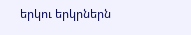երկու երկրներն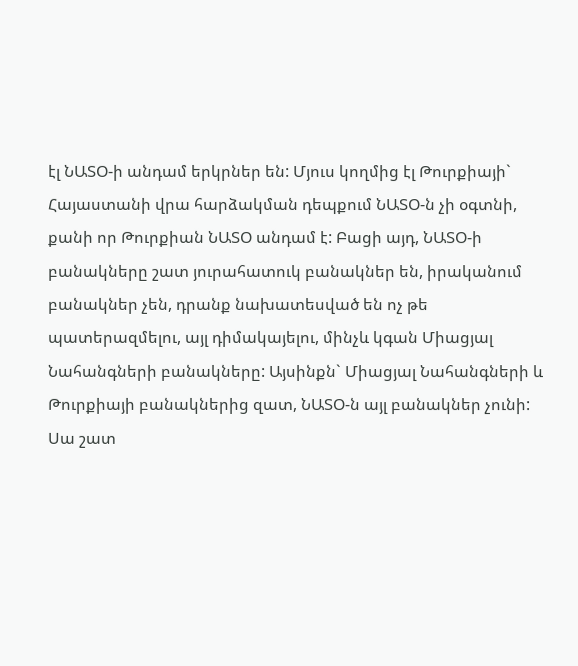էլ ՆԱՏՕ-ի անդամ երկրներ են: Մյուս կողմից էլ Թուրքիայի` Հայաստանի վրա հարձակման դեպքում ՆԱՏՕ-ն չի օգտնի, քանի որ Թուրքիան ՆԱՏՕ անդամ է: Բացի այդ, ՆԱՏՕ-ի բանակները շատ յուրահատուկ բանակներ են, իրականում բանակներ չեն, դրանք նախատեսված են ոչ թե պատերազմելու, այլ դիմակայելու, մինչև կգան Միացյալ Նահանգների բանակները: Այսինքն` Միացյալ Նահանգների և Թուրքիայի բանակներից զատ, ՆԱՏՕ-ն այլ բանակներ չունի: Սա շատ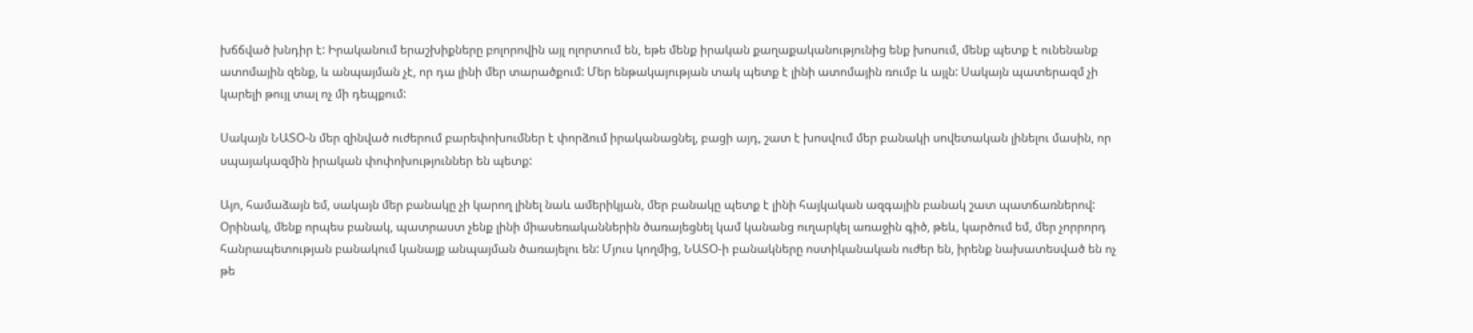խճճված խնդիր է: Իրականում երաշխիքները բոլորովին այլ ոլորտում են, եթե մենք իրական քաղաքականությունից ենք խոսում, մենք պետք է ունենանք ատոմային զենք, և անպայման չէ, որ դա լինի մեր տարածքում: Մեր ենթակայության տակ պետք է լինի ատոմային ռումբ և այլն: Սակայն պատերազմ չի կարելի թույլ տալ ոչ մի դեպքում:

Սակայն ՆԱՏՕ-ն մեր զինված ուժերում բարեփոխումներ է փորձում իրականացնել, բացի այդ, շատ է խոսվում մեր բանակի սովետական լինելու մասին, որ սպայակազմին իրական փոփոխություններ են պետք:

Այո, համաձայն եմ, սակայն մեր բանակը չի կարող լինել նաև ամերիկյան, մեր բանակը պետք է լինի հայկական ազգային բանակ շատ պատճառներով: Օրինակ, մենք որպես բանակ, պատրաստ չենք լինի միասեռականներին ծառայեցնել կամ կանանց ուղարկել առաջին գիծ, թեև, կարծում եմ, մեր չորրորդ հանրապետության բանակում կանայք անպայման ծառայելու են: Մյուս կողմից, ՆԱՏՕ-ի բանակները ոստիկանական ուժեր են, իրենք նախատեսված են ոչ թե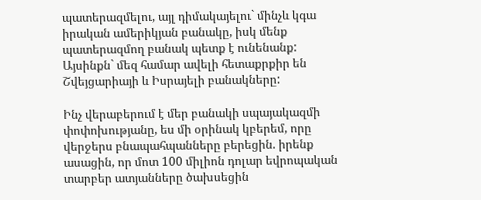պատերազմելու, այլ դիմակայելու` մինչև կգա իրական ամերիկյան բանակը, իսկ մենք պատերազմող բանակ պետք է ունենանք: Այսինքն` մեզ համար ավելի հետաքրքիր են Շվեյցարիայի և Իսրայելի բանակները:

Ինչ վերաբերում է մեր բանակի սպայակազմի փոփոխությանը, ես մի օրինակ կբերեմ, որը վերջերս բնապահպանները բերեցին. իրենք ասացին, որ մոտ 100 միլիոն դոլար եվրոպական տարբեր ատյանները ծախսեցին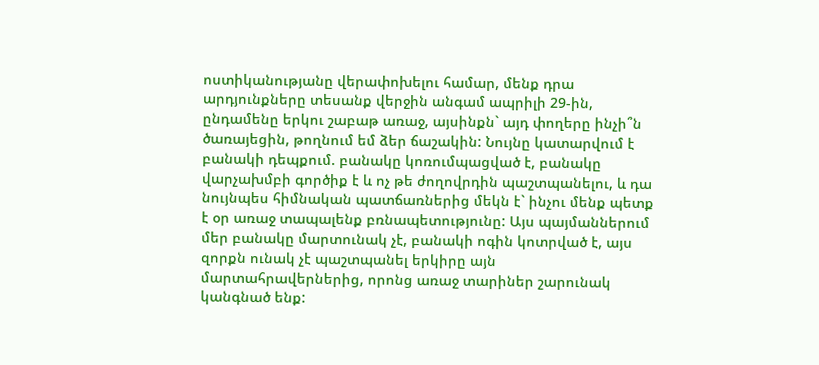ոստիկանությանը վերափոխելու համար, մենք դրա արդյունքները տեսանք վերջին անգամ ապրիլի 29-ին, ընդամենը երկու շաբաթ առաջ, այսինքն` այդ փողերը ինչի՞ն ծառայեցին, թողնում եմ ձեր ճաշակին: Նույնը կատարվում է բանակի դեպքում. բանակը կոռումպացված է, բանակը վարչախմբի գործիք է և ոչ թե ժողովրդին պաշտպանելու, և դա նույնպես հիմնական պատճառներից մեկն է` ինչու մենք պետք է օր առաջ տապալենք բռնապետությունը: Այս պայմաններում մեր բանակը մարտունակ չէ, բանակի ոգին կոտրված է, այս զորքն ունակ չէ պաշտպանել երկիրը այն մարտահրավերներից, որոնց առաջ տարիներ շարունակ կանգնած ենք: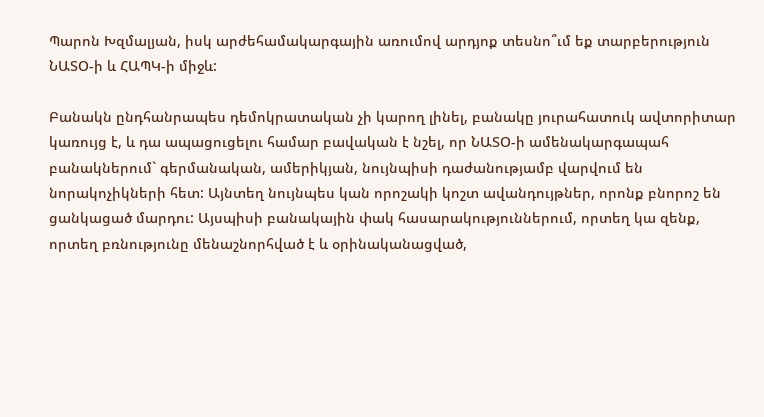Պարոն Խզմալյան, իսկ արժեհամակարգային առումով արդյոք տեսնո՞ւմ եք տարբերություն ՆԱՏՕ-ի և ՀԱՊԿ-ի միջև:

Բանակն ընդհանրապես դեմոկրատական չի կարող լինել, բանակը յուրահատուկ ավտորիտար կառույց է, և դա ապացուցելու համար բավական է նշել, որ ՆԱՏՕ-ի ամենակարգապահ բանակներում` գերմանական, ամերիկյան, նույնպիսի դաժանությամբ վարվում են նորակոչիկների հետ: Այնտեղ նույնպես կան որոշակի կոշտ ավանդույթներ, որոնք բնորոշ են ցանկացած մարդու: Այսպիսի բանակային փակ հասարակություններում, որտեղ կա զենք, որտեղ բռնությունը մենաշնորհված է և օրինականացված,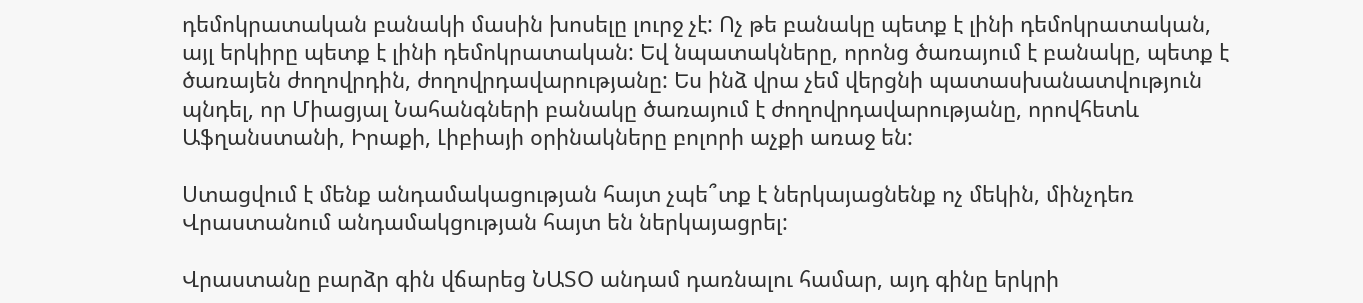դեմոկրատական բանակի մասին խոսելը լուրջ չէ: Ոչ թե բանակը պետք է լինի դեմոկրատական, այլ երկիրը պետք է լինի դեմոկրատական: Եվ նպատակները, որոնց ծառայում է բանակը, պետք է ծառայեն ժողովրդին, ժողովրդավարությանը: Ես ինձ վրա չեմ վերցնի պատասխանատվություն պնդել, որ Միացյալ Նահանգների բանակը ծառայում է ժողովրդավարությանը, որովհետև Աֆղանստանի, Իրաքի, Լիբիայի օրինակները բոլորի աչքի առաջ են:

Ստացվում է մենք անդամակացության հայտ չպե՞տք է ներկայացնենք ոչ մեկին, մինչդեռ Վրաստանում անդամակցության հայտ են ներկայացրել:

Վրաստանը բարձր գին վճարեց ՆԱՏՕ անդամ դառնալու համար, այդ գինը երկրի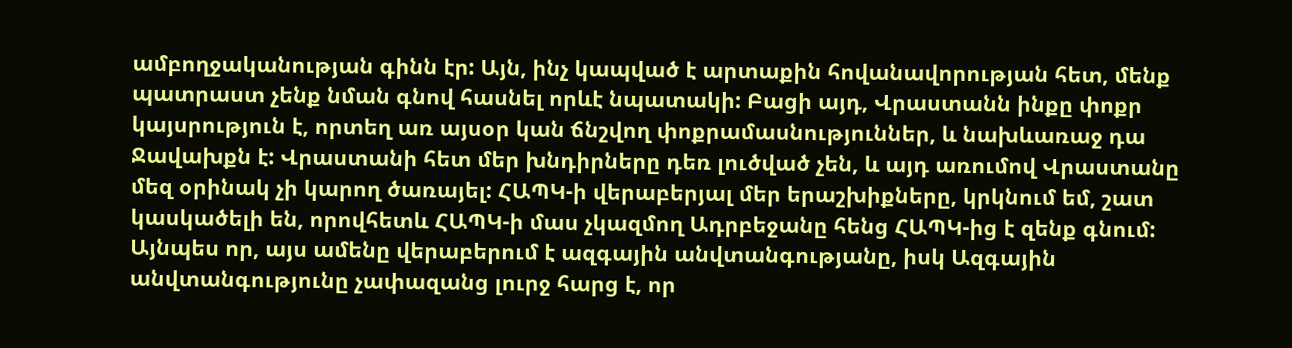ամբողջականության գինն էր: Այն, ինչ կապված է արտաքին հովանավորության հետ, մենք պատրաստ չենք նման գնով հասնել որևէ նպատակի: Բացի այդ, Վրաստանն ինքը փոքր կայսրություն է, որտեղ առ այսօր կան ճնշվող փոքրամասնություններ, և նախևառաջ դա Ջավախքն է: Վրաստանի հետ մեր խնդիրները դեռ լուծված չեն, և այդ առումով Վրաստանը մեզ օրինակ չի կարող ծառայել: ՀԱՊԿ-ի վերաբերյալ մեր երաշխիքները, կրկնում եմ, շատ կասկածելի են, որովհետև ՀԱՊԿ-ի մաս չկազմող Ադրբեջանը հենց ՀԱՊԿ-ից է զենք գնում: Այնպես որ, այս ամենը վերաբերում է ազգային անվտանգությանը, իսկ Ազգային անվտանգությունը չափազանց լուրջ հարց է, որ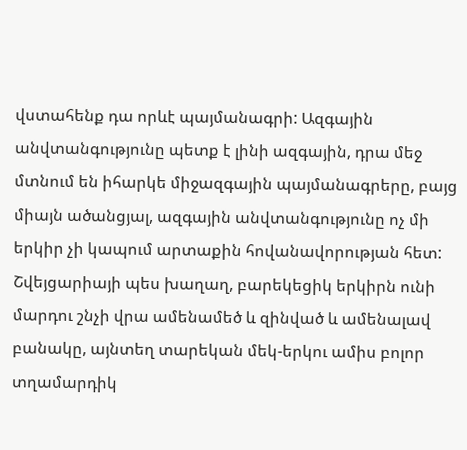վստահենք դա որևէ պայմանագրի: Ազգային անվտանգությունը պետք է լինի ազգային, դրա մեջ մտնում են իհարկե միջազգային պայմանագրերը, բայց միայն ածանցյալ, ազգային անվտանգությունը ոչ մի երկիր չի կապում արտաքին հովանավորության հետ: Շվեյցարիայի պես խաղաղ, բարեկեցիկ երկիրն ունի մարդու շնչի վրա ամենամեծ և զինված և ամենալավ բանակը, այնտեղ տարեկան մեկ-երկու ամիս բոլոր տղամարդիկ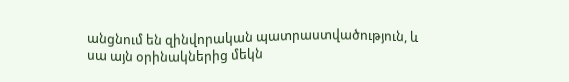անցնում են զինվորական պատրաստվածություն, և սա այն օրինակներից մեկն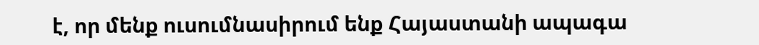է, որ մենք ուսումնասիրում ենք Հայաստանի ապագա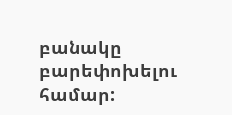բանակը բարեփոխելու համար: